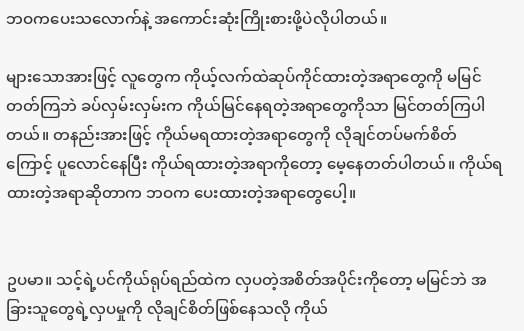ဘဝကပေးသလောက်နဲ့ အကောင်းဆုံးကြိုးစားဖို့ပဲလိုပါတယ်။

များသောအားဖြင့် လူတွေက ကိုယ့်လက်ထဲဆုပ်ကိုင်ထားတဲ့အရာတွေကို မမြင်တတ်ကြဘဲ ခပ်လှမ်းလှမ်းက ကိုယ်မြင်နေရတဲ့အရာတွေကိုသာ မြင်တတ်ကြပါတယ်။ တနည်းအားဖြင့် ကိုယ်မရထားတဲ့အရာတွေကို လိုချင်တပ်မက်စိတ်ကြောင့် ပူလောင်နေပြီး ကိုယ်ရထားတဲ့အရာကိုတော့ မေ့နေတတ်ပါတယ်။ ကိုယ်ရထားတဲ့အရာဆိုတာက ဘဝက ပေးထားတဲ့အရာတွေပေါ့။


ဥပမာ။ သင့်ရဲ့ပင်ကိုယ်ရုပ်ရည်ထဲက လှပတဲ့အစိတ်အပိုင်းကိုတော့ မမြင်ဘဲ အခြားသူတွေရဲ့လှပမှုကို လိုချင်စိတ်ဖြစ်နေသလို ကိုယ်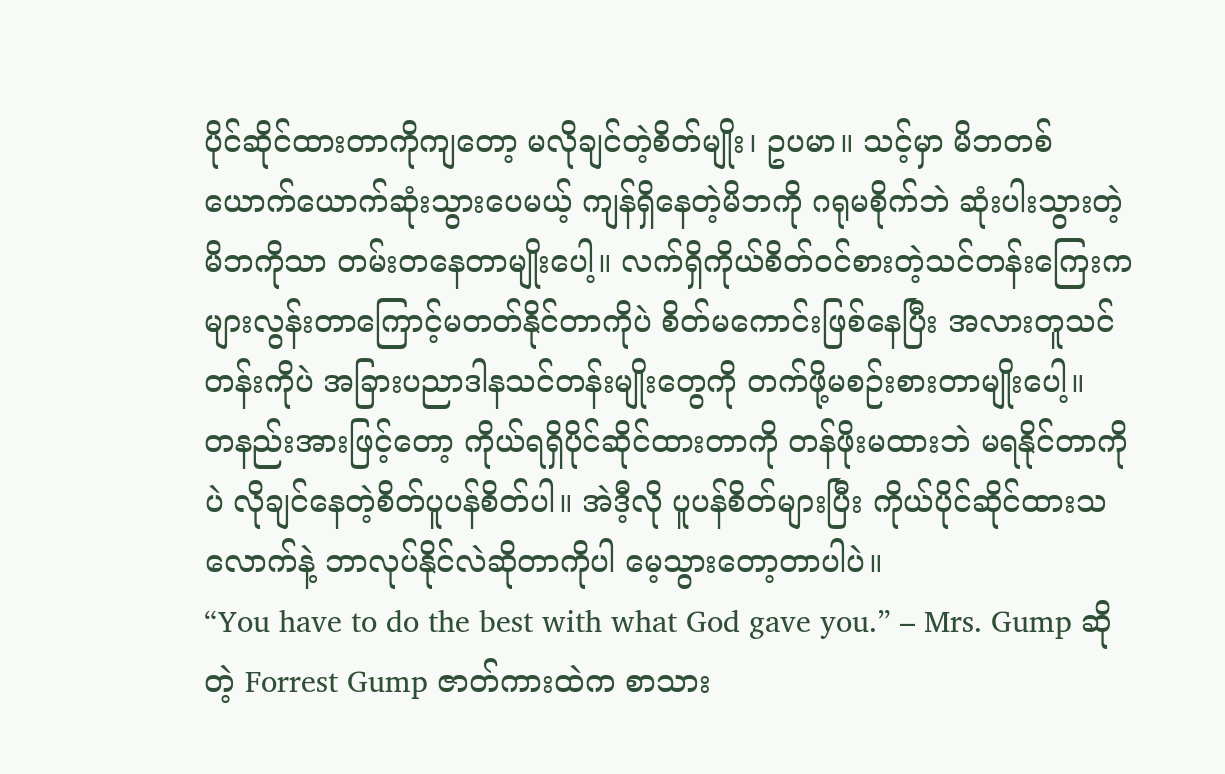ပိုင်ဆိုင်ထားတာကိုကျတော့ မလိုချင်တဲ့စိတ်မျိုး၊ ဥပမာ။ သင့်မှာ မိဘတစ်ယောက်ယောက်ဆုံးသွားပေမယ့် ကျန်ရှိနေတဲ့မိဘကို ဂရုမစိုက်ဘဲ ဆုံးပါးသွားတဲ့မိဘကိုသာ တမ်းတနေတာမျိုးပေါ့။ လက်ရှိကိုယ်စိတ်ဝင်စားတဲ့သင်တန်းကြေးက များလွန်းတာကြောင့်မတတ်နိုင်တာကိုပဲ စိတ်မကောင်းဖြစ်နေပြီး အလားတူသင်တန်းကိုပဲ အခြားပညာဒါနသင်တန်းမျိုးတွေကို တက်ဖို့မစဉ်းစားတာမျိုးပေါ့။
တနည်းအားဖြင့်တော့ ကိုယ်ရရှိပိုင်ဆိုင်ထားတာကို တန်ဖိုးမထားဘဲ မရနိုင်တာကိုပဲ လိုချင်နေတဲ့စိတ်ပူပန်စိတ်ပါ။ အဲဒီ့လို ပူပန်စိတ်များပြီး ကိုယ်ပိုင်ဆိုင်ထားသလောက်နဲ့ ဘာလုပ်နိုင်လဲဆိုတာကိုပါ မေ့သွားတော့တာပါပဲ။
“You have to do the best with what God gave you.” – Mrs. Gump ဆိုတဲ့ Forrest Gump ဇာတ်ကားထဲက စာသား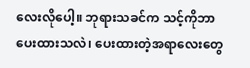လေးလိုပေါ့။ ဘုရားသခင်က သင့်ကိုဘာပေးထားသလဲ၊ ပေးထားတဲ့အရာလေးတွေ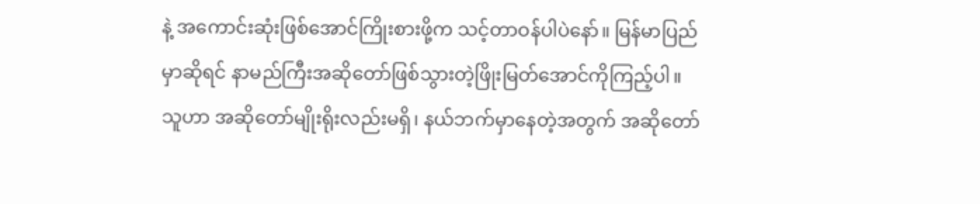နဲ့ အကောင်းဆုံးဖြစ်အောင်ကြိုးစားဖို့က သင့်တာဝန်ပါပဲနော်။ မြန်မာပြည်မှာဆိုရင် နာမည်ကြီးအဆိုတော်ဖြစ်သွားတဲ့ဖြိုးမြတ်အောင်ကိုကြည့်ပါ။ သူဟာ အဆိုတော်မျိုးရိုးလည်းမရှိ၊ နယ်ဘက်မှာနေတဲ့အတွက် အဆိုတော်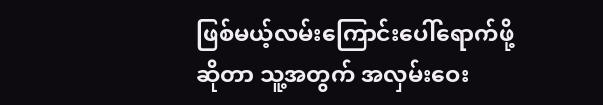ဖြစ်မယ့်လမ်းကြောင်းပေါ်ရောက်ဖို့ဆိုတာ သူ့အတွက် အလှမ်းဝေး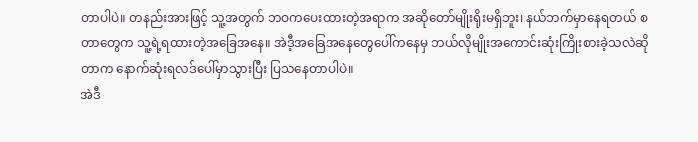တာပါပဲ။ တနည်းအားဖြင့် သူ့အတွက် ဘဝကပေးထားတဲ့အရာက အဆိုတော်မျိုးရိုးမရှိဘူး၊ နယ်ဘက်မှာနေရတယ် စတာတွေက သူ့ရဲ့ရထားတဲ့အခြေအနေ။ အဲဒီ့အခြေအနေတွေပေါ်ကနေမှ ဘယ်လိုမျိုးအကောင်းဆုံးကြိုးစားခဲ့သလဲဆိုတာက နောက်ဆုံးရလဒ်ပေါ်မှာသွားပြီး ပြသနေတာပါပဲ။
အဲဒီ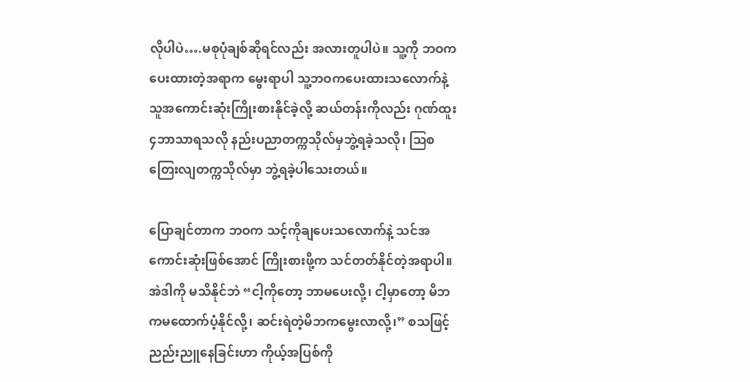လိုပါပဲ….မစုပုံချစ်ဆိုရင်လည်း အလားတူပါပဲ။ သူ့ကို ဘဝကပေးထားတဲ့အရာက မွေးရာပါ သူ့ဘဝကပေးထားသလောက်နဲ့ သူအကောင်းဆုံးကြိုးစားနိုင်ခဲ့လို့ ဆယ်တန်းကိုလည်း ဂုဏ်ထူး၄ဘာသာရသလို နည်းပညာတက္ကသိုလ်မှဘွဲ့ရခဲ့သလို၊ သြစတြေးလျတက္ကသိုလ်မှာ ဘွဲ့ရခဲ့ပါသေးတယ်။

ပြောချင်တာက ဘဝက သင့်ကိုချပေးသလောက်နဲ့ သင်အကောင်းဆုံးဖြစ်အောင် ကြိုးစားဖို့က သင်တတ်နိုင်တဲ့အရာပါ။ အဲဒါကို မသိနိုင်ဘဲ “ငါ့ကိုတော့ ဘာမပေးလို့၊ ငါ့မှာတော့ မိဘကမထောက်ပံ့နိုင်လို့၊ ဆင်းရဲတဲ့မိဘကမွေးလာလို့၊” စသဖြင့် ညည်းညူနေခြင်းဟာ ကိုယ့်အပြစ်ကို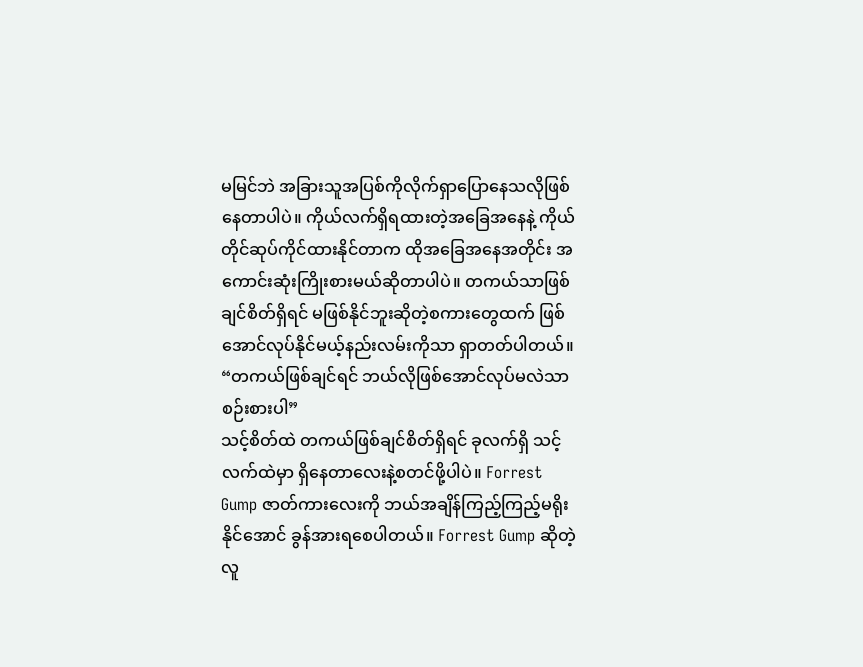မမြင်ဘဲ အခြားသူအပြစ်ကိုလိုက်ရှာပြောနေသလိုဖြစ်နေတာပါပဲ။ ကိုယ်လက်ရှိရထားတဲ့အခြေအနေနဲ့ ကိုယ်တိုင်ဆုပ်ကိုင်ထားနိုင်တာက ထိုအခြေအနေအတိုင်း အကောင်းဆုံးကြိုးစားမယ်ဆိုတာပါပဲ။ တကယ်သာဖြစ်ချင်စိတ်ရှိရင် မဖြစ်နိုင်ဘူးဆိုတဲ့စကားတွေထက် ဖြစ်အောင်လုပ်နိုင်မယ့်နည်းလမ်းကိုသာ ရှာတတ်ပါတယ်။ “တကယ်ဖြစ်ချင်ရင် ဘယ်လိုဖြစ်အောင်လုပ်မလဲသာစဉ်းစားပါ”
သင့်စိတ်ထဲ တကယ်ဖြစ်ချင်စိတ်ရှိရင် ခုလက်ရှိ သင့်လက်ထဲမှာ ရှိနေတာလေးနဲ့စတင်ဖို့ပါပဲ။ Forrest Gump ဇာတ်ကားလေးကို ဘယ်အချိန်ကြည့်ကြည့်မရိုးနိုင်အောင် ခွန်အားရစေပါတယ်။ Forrest Gump ဆိုတဲ့လူ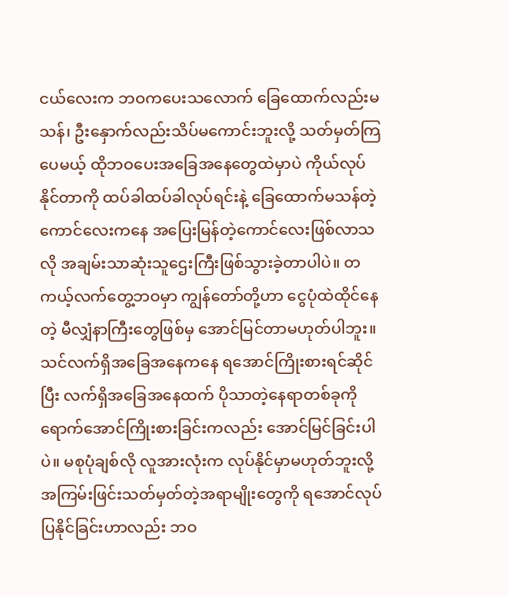ငယ်လေးက ဘဝကပေးသလောက် ခြေထောက်လည်းမသန်၊ ဦးနှောက်လည်းသိပ်မကောင်းဘူးလို့ သတ်မှတ်ကြပေမယ့် ထိုဘဝပေးအခြေအနေတွေထဲမှာပဲ ကိုယ်လုပ်နိုင်တာကို ထပ်ခါထပ်ခါလုပ်ရင်းနဲ့ ခြေထောက်မသန်တဲ့ကောင်လေးကနေ အပြေးမြန်တဲ့ကောင်လေးဖြစ်လာသလို အချမ်းသာဆုံးသူဌေးကြီးဖြစ်သွားခဲ့တာပါပဲ။ တကယ့်လက်တွေ့ဘဝမှာ ကျွန်တော်တို့ဟာ ငွေပုံထဲထိုင်နေတဲ့ မီလျှံနာကြီးတွေဖြစ်မှ အောင်မြင်တာမဟုတ်ပါဘူး။ သင်လက်ရှိအခြေအနေကနေ ရအောင်ကြိုးစားရင်ဆိုင်ပြီး လက်ရှိအခြေအနေထက် ပိုသာတဲ့နေရာတစ်ခုကို ရောက်အောင်ကြိုးစားခြင်းကလည်း အောင်မြင်ခြင်းပါပဲ။ မစုပုံချစ်လို လူအားလုံးက လုပ်နိုင်မှာမဟုတ်ဘူးလို့ အကြမ်းဖြင်းသတ်မှတ်တဲ့အရာမျိုးတွေကို ရအောင်လုပ်ပြနိုင်ခြင်းဟာလည်း ဘဝ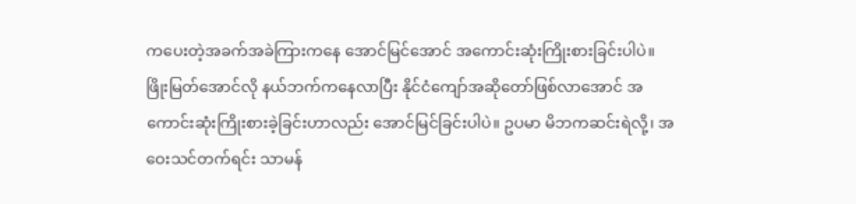ကပေးတဲ့အခက်အခဲကြားကနေ အောင်မြင်အောင် အကောင်းဆုံးကြိုးစားခြင်းပါပဲ။ ဖြိုးမြတ်အောင်လို နယ်ဘက်ကနေလာပြီး နိုင်ငံကျော်အဆိုတော်ဖြစ်လာအောင် အကောင်းဆုံးကြိုးစားခဲ့ခြင်းဟာလည်း အောင်မြင်ခြင်းပါပဲ။ ဥပမာ မိဘကဆင်းရဲလို့၊ အဝေးသင်တက်ရင်း သာမန်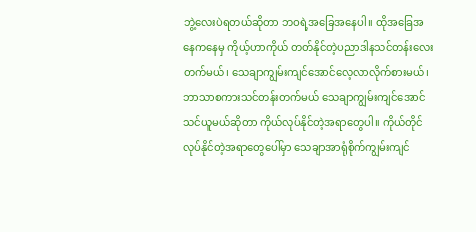ဘွဲ့လေးပဲရတယ်ဆိုတာ ဘဝရဲ့အခြေအနေပါ။ ထိုအခြေအနေကနေမှ ကိုယ့်ဟာကိုယ် တတ်နိုင်တဲ့ပညာဒါနသင်တန်းလေးတက်မယ်၊ သေချာကျွမ်းကျင်အောင်လေ့လာလိုက်စားမယ်၊ ဘာသာစကားသင်တန်းတက်မယ် သေချာကျွမ်းကျင်အောင်သင်ယူမယ်ဆိုတာ ကိုယ်လုပ်နိုင်တဲ့အရာတွေပါ။ ကိုယ်တိုင်လုပ်နိုင်တဲ့အရာတွေပေါ်မှာ သေချာအာရုံစိုက်ကျွမ်းကျင်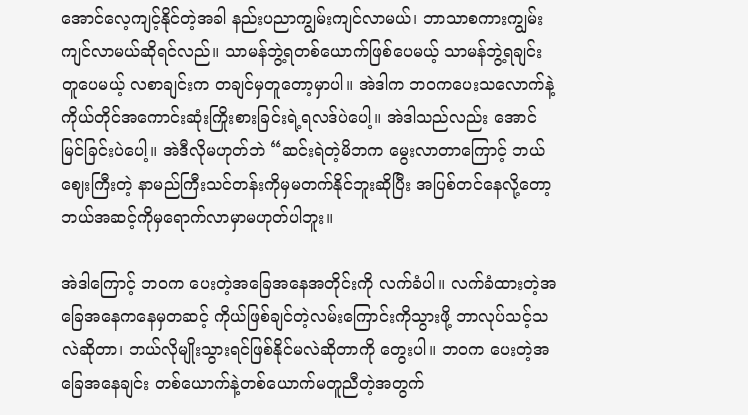အောင်လေ့ကျင့်နိုင်တဲ့အခါ နည်းပညာကျွမ်းကျင်လာမယ်၊ ဘာသာစကားကျွမ်းကျင်လာမယ်ဆိုရင်လည်။ သာမန်ဘွဲ့ရတစ်ယောက်ဖြစ်ပေမယ့် သာမန်ဘွဲ့ရချင်းတူပေမယ့် လစာချင်းက တချင်မှတူတော့မှာပါ။ အဲဒါက ဘဝကပေးသလောက်နဲ့ ကိုယ်တိုင်အကောင်းဆုံးကြိုးစားခြင်းရဲ့ရလဒ်ပဲပေါ့။ အဲဒါသည်လည်း အောင်မြင်ခြင်းပဲပေါ့။ အဲဒီလိုမဟုတ်ဘဲ “ဆင်းရဲတဲ့မိဘက မွေးလာတာကြောင့် ဘယ်ဈေးကြီးတဲ့ နာမည်ကြီးသင်တန်းကိုမှမတက်နိုင်ဘူးဆိုပြီး အပြစ်တင်နေလို့တော့ ဘယ်အဆင့်ကိုမှရောက်လာမှာမဟုတ်ပါဘူး။

အဲဒါကြောင့် ဘဝက ပေးတဲ့အခြေအနေအတိုင်းကို လက်ခံပါ။ လက်ခံထားတဲ့အခြေအနေကနေမှတဆင့် ကိုယ်ဖြစ်ချင်တဲ့လမ်းကြောင်းကိုသွားဖို့ ဘာလုပ်သင့်သလဲဆိုတာ၊ ဘယ်လိုမျိုးသွားရင်ဖြစ်နိုင်မလဲဆိုတာကို တွေးပါ။ ဘဝက ပေးတဲ့အခြေအနေချင်း တစ်ယောက်နဲ့တစ်ယောက်မတူညီတဲ့အတွက်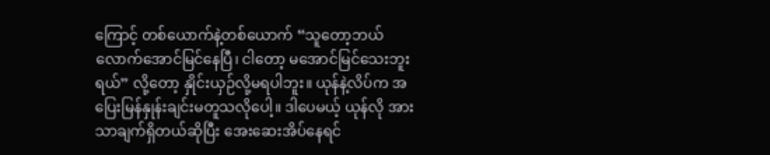ကြောင့် တစ်ယောက်နဲ့တစ်ယောက် “သူတော့ဘယ်လောက်အောင်မြင်နေပြီ၊ ငါတော့ မအောင်မြင်သေးဘူးရယ်” လို့တော့ နှိုင်းယှဉ်လို့မရပါဘူး။ ယုန်နဲ့လိပ်က အပြေးမြန်နှုန်းချင်းမတူသလိုပေါ့။ ဒါပေမယ့် ယုန်လို အားသာချက်ရှိတယ်ဆိုပြီး အေးဆေးအိပ်နေရင်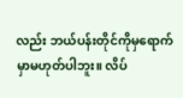လည်း ဘယ်ပန်းတိုင်ကိုမှရောက်မှာမဟုတ်ပါဘူး။ လိပ်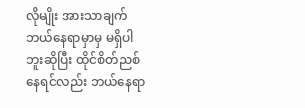လိုမျိုး အားသာချက်ဘယ်နေရာမှာမှ မရှိပါဘူးဆိုပြီး ထိုင်စိတ်ညစ်နေရင်လည်း ဘယ်နေရာ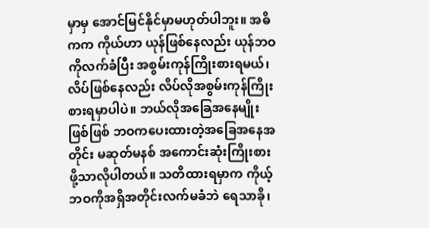မှာမှ အောင်မြင်နိုင်မှာမဟုတ်ပါဘူး။ အဓိကက ကိုယ်ဟာ ယုန်ဖြစ်နေလည်း ယုန်ဘဝကိုလက်ခံပြီး အစွမ်းကုန်ကြိုးစားရမယ်၊ လိပ်ဖြစ်နေလည်း လိပ်လိုအစွမ်းကုန်ကြိုးစားရမှာပါပဲ။ ဘယ်လိုအခြေအနေမျိုးဖြစ်ဖြစ် ဘဝကပေးထားတဲ့အခြေအနေအတိုင်း မဆုတ်မနစ် အကောင်းဆုံးကြိုးစားဖို့သာလိုပါတယ်။ သတိထားရမှာက ကိုယ့်ဘဝကိုအရှိအတိုင်းလက်မခံဘဲ ရေသာခို၊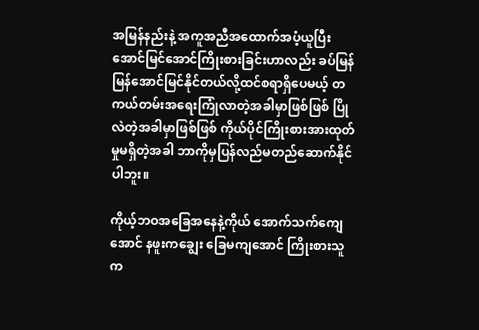အမြန်နည်းနဲ့ အကူအညီအထောက်အပံ့ယူပြီး အောင်မြင်အောင်ကြိုးစားခြင်းဟာလည်း ခပ်မြန်မြန်အောင်မြင်နိုင်တယ်လို့ထင်စရာရှိပေမယ့် တကယ်တမ်းအရေးကြုံလာတဲ့အခါမှာဖြစ်ဖြစ် ပြိုလဲတဲ့အခါမှာဖြစ်ဖြစ် ကိုယ်ပိုင်ကြိုးစားအားထုတ်မှုမရှိတဲ့အခါ ဘာကိုမှပြန်လည်မတည်ဆောက်နိုင်ပါဘူး။

ကိုယ့်ဘဝအခြေအနေနဲ့ကိုယ် အောက်သက်ကျေအောင် နဖူးကချွေး ခြေမကျအောင် ကြိုးစားသူက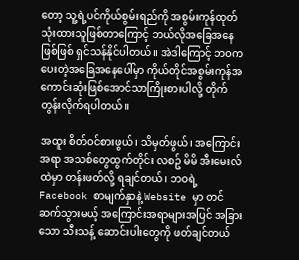တော့ သူ့ရဲ့ပင်ကိုယ်စွမ်းရည်ကို အစွမ်းကုန်ထုတ်သုံးထားသူဖြစ်တာကြောင့် ဘယ်လိုအခြေအနေဖြစ်ဖြစ် ရှင်သန်နိုင်ပါတယ်။ အဲဒါကြောင့် ဘဝက ပေးတဲ့အခြေအနေပေါ်မှာ ကိုယ်တိုင်အစွမ်းကုန်အကောင်းဆုံးဖြစ်အောင်သာကြိုးစားပါလို့ တိုက်တွန်းလိုက်ရပါတယ်။

အထူး စိတ်ဝင်စားဖွယ်၊ သိမှတ်ဖွယ်၊ အကြောင်းအရာ အသစ်တွေထွက်တိုင်း လစဥ် မိမိ အီးမေးလ်ထဲမှာ တန်းဖတ်လို့ ရချင်တယ်၊ ဘဝရဲ့ Facebook စာမျက်နှာနဲ့ Website မှာ တင်ဆက်သွားမယ့် အကြောင်းအရာများအပြင် အခြားသော သီးသန့် ဆောင်းပါးတွေကို ဖတ်ချင်တယ်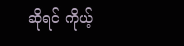ဆိုရင် ကိုယ့်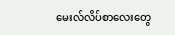မေးလ်လိပ်စာလေးတွေ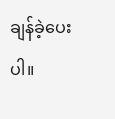ချန်ခဲ့ပေးပါ။